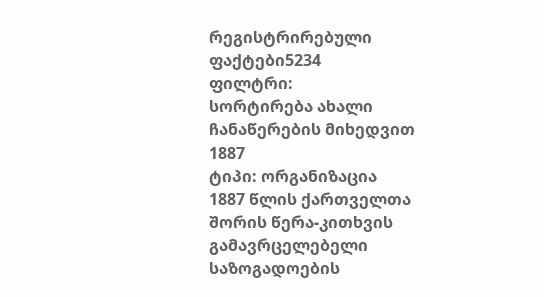რეგისტრირებული ფაქტები5234
ფილტრი:
სორტირება ახალი ჩანაწერების მიხედვით
1887
ტიპი: ორგანიზაცია
1887 წლის ქართველთა შორის წერა-კითხვის გამავრცელებელი საზოგადოების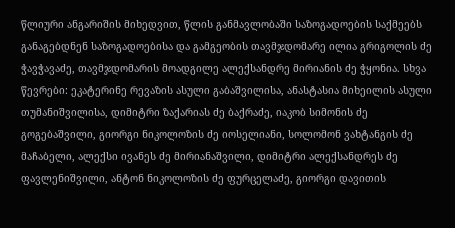წლიური ანგარიშის მიხედვით, წლის განმავლობაში საზოგადოების საქმეებს განაგებდნენ საზოგადოებისა და გამგეობის თავმჯდომარე ილია გრიგოლის ძე ჭავჭავაძე, თავმჯდომარის მოადგილე ალექსანდრე მირიანის ძე ჭყონია. სხვა წევრები: ეკატერინე რევაზის ასული გაბაშვილისა, ანასტასია მიხეილის ასული თუმანიშვილისა, დიმიტრი ზაქარიას ძე ბაქრაძე, იაკობ სიმონის ძე გოგებაშვილი, გიორგი ნიკოლოზის ძე იოსელიანი, სოლომონ ვახტანგის ძე მაჩაბელი, ალექსი ივანეს ძე მირიანაშვილი, დიმიტრი ალექსანდრეს ძე ფავლენიშვილი, ანტონ ნიკოლოზის ძე ფურცელაძე, გიორგი დავითის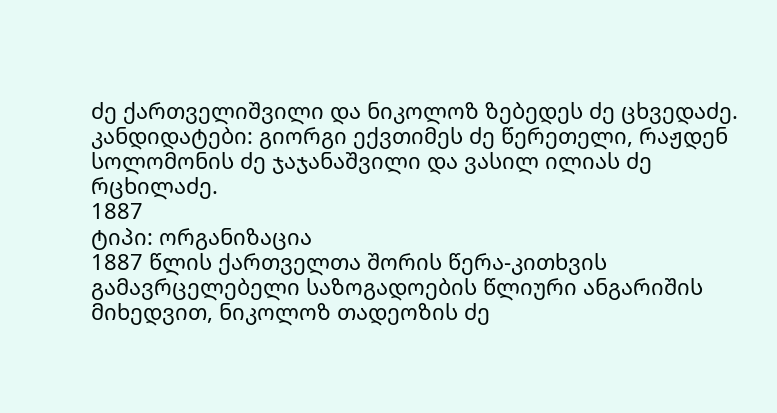ძე ქართველიშვილი და ნიკოლოზ ზებედეს ძე ცხვედაძე. კანდიდატები: გიორგი ექვთიმეს ძე წერეთელი, რაჟდენ სოლომონის ძე ჯაჯანაშვილი და ვასილ ილიას ძე რცხილაძე.
1887
ტიპი: ორგანიზაცია
1887 წლის ქართველთა შორის წერა-კითხვის გამავრცელებელი საზოგადოების წლიური ანგარიშის მიხედვით, ნიკოლოზ თადეოზის ძე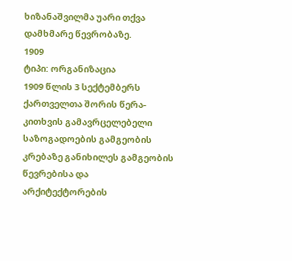ხიზანაშვილმა უარი თქვა დამხმარე წევრობაზე.
1909
ტიპი: ორგანიზაცია
1909 წლის 3 სექტემბერს ქართველთა შორის წერა-კითხვის გამავრცელებელი საზოგადოების გამგეობის კრებაზე განიხილეს გამგეობის წევრებისა და არქიტექტორების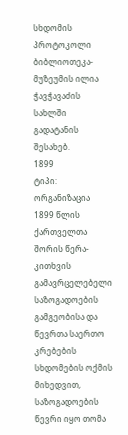სხდომის პროტოკოლი ბიბლიოთეკა-მუზეუმის ილია ჭავჭავაძის სახლში გადატანის შესახებ.
1899
ტიპი: ორგანიზაცია
1899 წლის ქართველთა შორის წერა-კითხვის გამავრცელებელი საზოგადოების გამგეობისა და წევრთა საერთო კრებების სხდომების ოქმის მიხედვით, საზოგადოების წევრი იყო თომა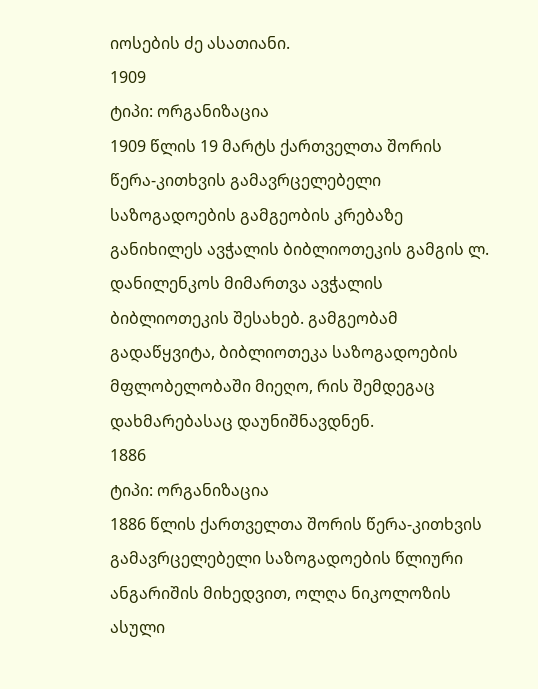იოსების ძე ასათიანი.
1909
ტიპი: ორგანიზაცია
1909 წლის 19 მარტს ქართველთა შორის წერა-კითხვის გამავრცელებელი საზოგადოების გამგეობის კრებაზე განიხილეს ავჭალის ბიბლიოთეკის გამგის ლ. დანილენკოს მიმართვა ავჭალის ბიბლიოთეკის შესახებ. გამგეობამ გადაწყვიტა, ბიბლიოთეკა საზოგადოების მფლობელობაში მიეღო, რის შემდეგაც დახმარებასაც დაუნიშნავდნენ.
1886
ტიპი: ორგანიზაცია
1886 წლის ქართველთა შორის წერა-კითხვის გამავრცელებელი საზოგადოების წლიური ანგარიშის მიხედვით, ოლღა ნიკოლოზის ასული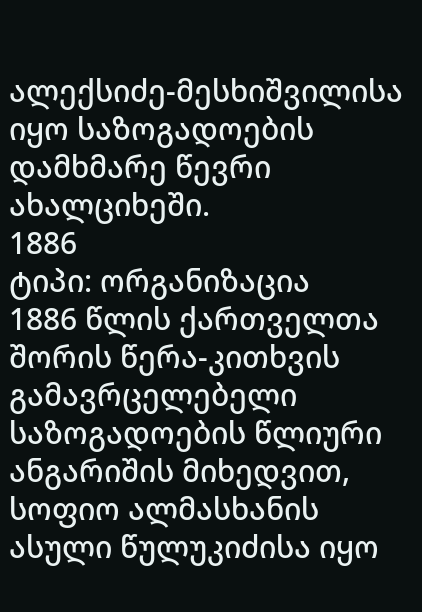ალექსიძე-მესხიშვილისა იყო საზოგადოების დამხმარე წევრი ახალციხეში.
1886
ტიპი: ორგანიზაცია
1886 წლის ქართველთა შორის წერა-კითხვის გამავრცელებელი საზოგადოების წლიური ანგარიშის მიხედვით, სოფიო ალმასხანის ასული წულუკიძისა იყო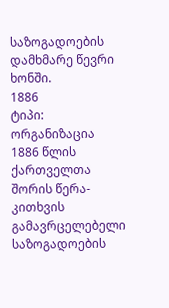საზოგადოების დამხმარე წევრი ხონში.
1886
ტიპი: ორგანიზაცია
1886 წლის ქართველთა შორის წერა-კითხვის გამავრცელებელი საზოგადოების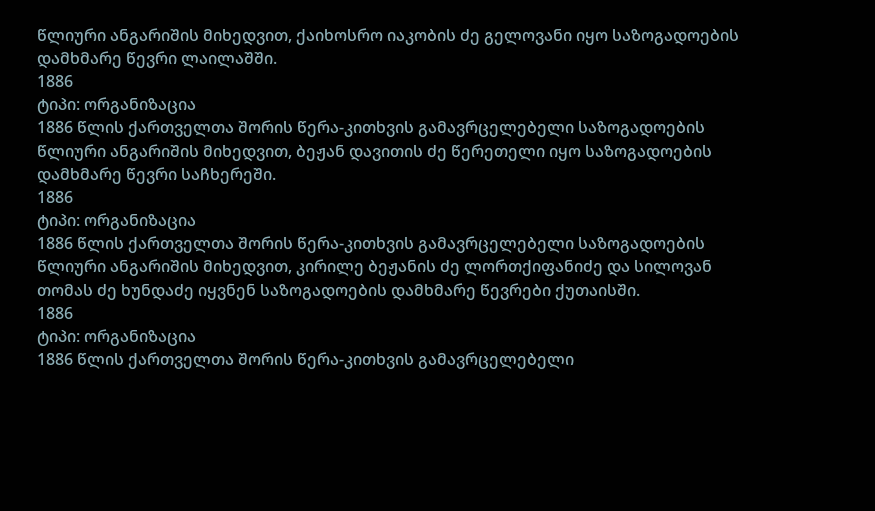წლიური ანგარიშის მიხედვით, ქაიხოსრო იაკობის ძე გელოვანი იყო საზოგადოების დამხმარე წევრი ლაილაშში.
1886
ტიპი: ორგანიზაცია
1886 წლის ქართველთა შორის წერა-კითხვის გამავრცელებელი საზოგადოების წლიური ანგარიშის მიხედვით, ბეჟან დავითის ძე წერეთელი იყო საზოგადოების დამხმარე წევრი საჩხერეში.
1886
ტიპი: ორგანიზაცია
1886 წლის ქართველთა შორის წერა-კითხვის გამავრცელებელი საზოგადოების წლიური ანგარიშის მიხედვით, კირილე ბეჟანის ძე ლორთქიფანიძე და სილოვან თომას ძე ხუნდაძე იყვნენ საზოგადოების დამხმარე წევრები ქუთაისში.
1886
ტიპი: ორგანიზაცია
1886 წლის ქართველთა შორის წერა-კითხვის გამავრცელებელი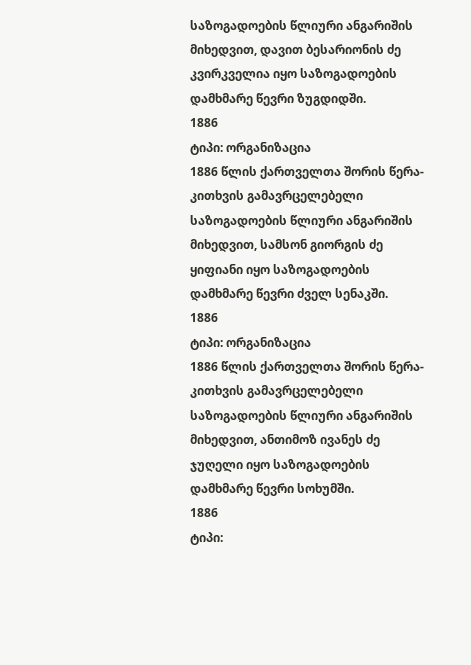საზოგადოების წლიური ანგარიშის მიხედვით, დავით ბესარიონის ძე კვირკველია იყო საზოგადოების დამხმარე წევრი ზუგდიდში.
1886
ტიპი: ორგანიზაცია
1886 წლის ქართველთა შორის წერა-კითხვის გამავრცელებელი საზოგადოების წლიური ანგარიშის მიხედვით, სამსონ გიორგის ძე ყიფიანი იყო საზოგადოების დამხმარე წევრი ძველ სენაკში.
1886
ტიპი: ორგანიზაცია
1886 წლის ქართველთა შორის წერა-კითხვის გამავრცელებელი საზოგადოების წლიური ანგარიშის მიხედვით, ანთიმოზ ივანეს ძე ჯუღელი იყო საზოგადოების დამხმარე წევრი სოხუმში.
1886
ტიპი: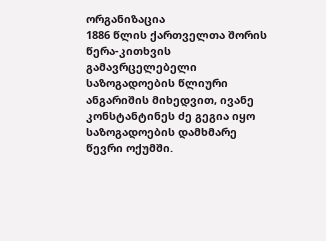ორგანიზაცია
1886 წლის ქართველთა შორის წერა-კითხვის გამავრცელებელი საზოგადოების წლიური ანგარიშის მიხედვით, ივანე კონსტანტინეს ძე გეგია იყო საზოგადოების დამხმარე წევრი ოქუმში.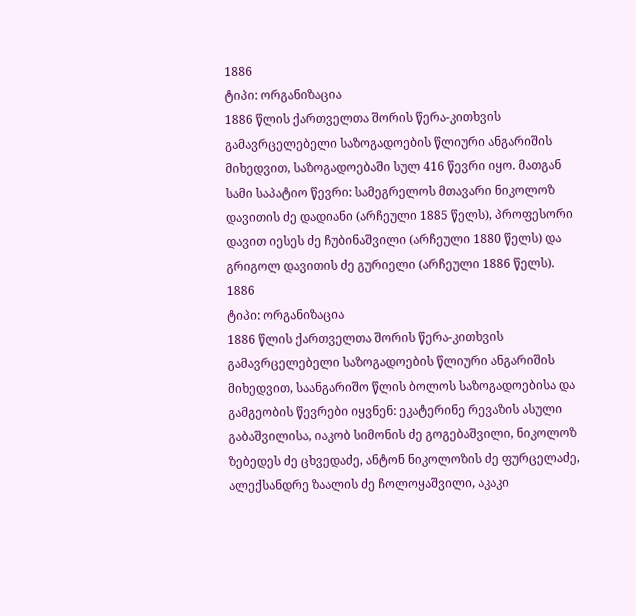1886
ტიპი: ორგანიზაცია
1886 წლის ქართველთა შორის წერა-კითხვის გამავრცელებელი საზოგადოების წლიური ანგარიშის მიხედვით, საზოგადოებაში სულ 416 წევრი იყო. მათგან სამი საპატიო წევრი: სამეგრელოს მთავარი ნიკოლოზ დავითის ძე დადიანი (არჩეული 1885 წელს), პროფესორი დავით იესეს ძე ჩუბინაშვილი (არჩეული 1880 წელს) და გრიგოლ დავითის ძე გურიელი (არჩეული 1886 წელს).
1886
ტიპი: ორგანიზაცია
1886 წლის ქართველთა შორის წერა-კითხვის გამავრცელებელი საზოგადოების წლიური ანგარიშის მიხედვით, საანგარიშო წლის ბოლოს საზოგადოებისა და გამგეობის წევრები იყვნენ: ეკატერინე რევაზის ასული გაბაშვილისა, იაკობ სიმონის ძე გოგებაშვილი, ნიკოლოზ ზებედეს ძე ცხვედაძე, ანტონ ნიკოლოზის ძე ფურცელაძე, ალექსანდრე ზაალის ძე ჩოლოყაშვილი, აკაკი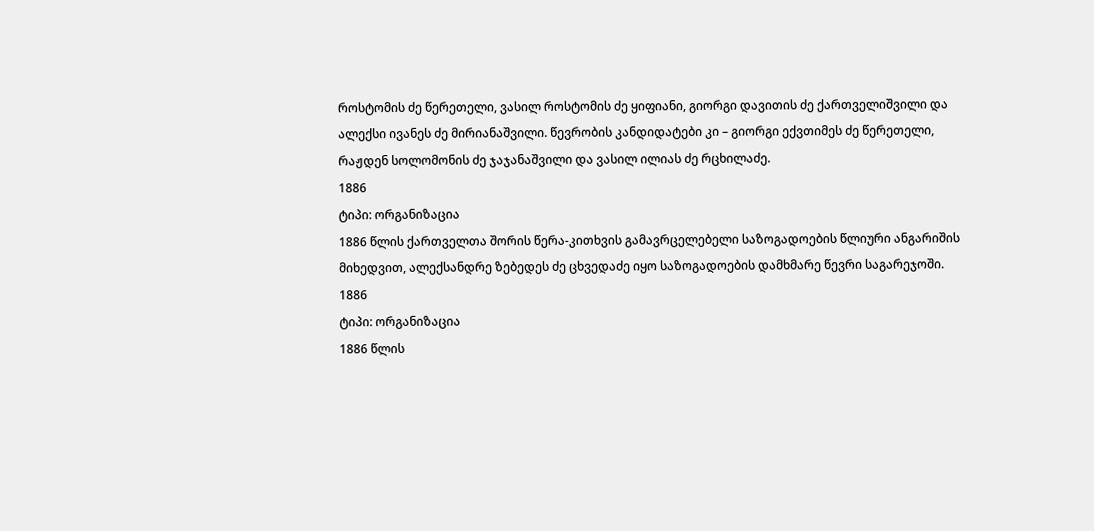როსტომის ძე წერეთელი, ვასილ როსტომის ძე ყიფიანი, გიორგი დავითის ძე ქართველიშვილი და ალექსი ივანეს ძე მირიანაშვილი. წევრობის კანდიდატები კი – გიორგი ექვთიმეს ძე წერეთელი, რაჟდენ სოლომონის ძე ჯაჯანაშვილი და ვასილ ილიას ძე რცხილაძე.
1886
ტიპი: ორგანიზაცია
1886 წლის ქართველთა შორის წერა-კითხვის გამავრცელებელი საზოგადოების წლიური ანგარიშის მიხედვით, ალექსანდრე ზებედეს ძე ცხვედაძე იყო საზოგადოების დამხმარე წევრი საგარეჯოში.
1886
ტიპი: ორგანიზაცია
1886 წლის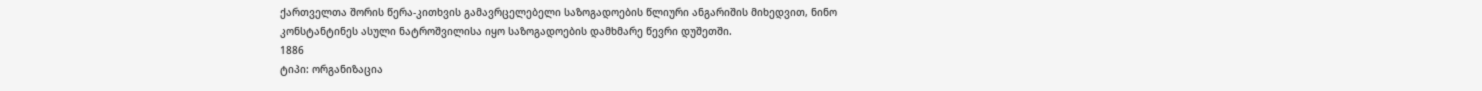ქართველთა შორის წერა-კითხვის გამავრცელებელი საზოგადოების წლიური ანგარიშის მიხედვით, ნინო კონსტანტინეს ასული ნატროშვილისა იყო საზოგადოების დამხმარე წევრი დუშეთში.
1886
ტიპი: ორგანიზაცია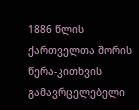1886 წლის ქართველთა შორის წერა-კითხვის გამავრცელებელი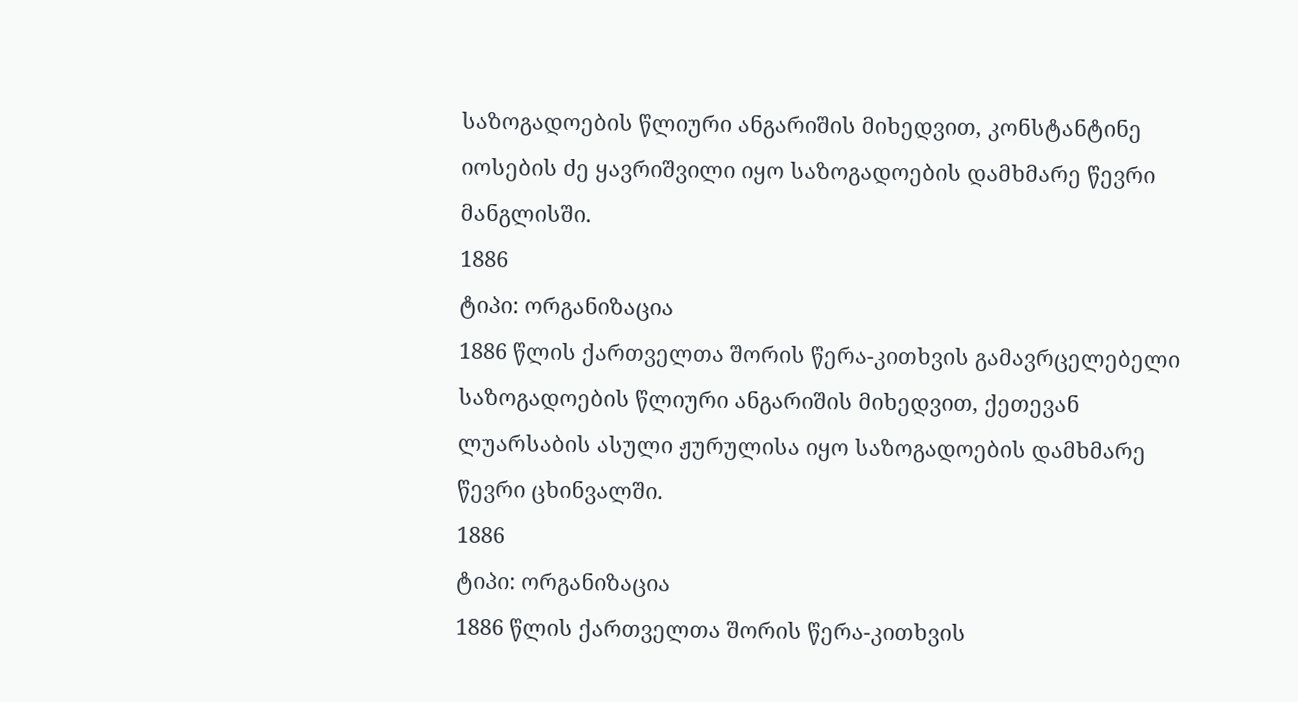საზოგადოების წლიური ანგარიშის მიხედვით, კონსტანტინე იოსების ძე ყავრიშვილი იყო საზოგადოების დამხმარე წევრი მანგლისში.
1886
ტიპი: ორგანიზაცია
1886 წლის ქართველთა შორის წერა-კითხვის გამავრცელებელი საზოგადოების წლიური ანგარიშის მიხედვით, ქეთევან ლუარსაბის ასული ჟურულისა იყო საზოგადოების დამხმარე წევრი ცხინვალში.
1886
ტიპი: ორგანიზაცია
1886 წლის ქართველთა შორის წერა-კითხვის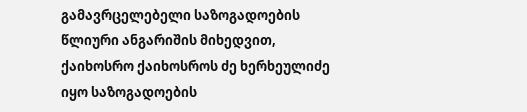გამავრცელებელი საზოგადოების წლიური ანგარიშის მიხედვით, ქაიხოსრო ქაიხოსროს ძე ხერხეულიძე იყო საზოგადოების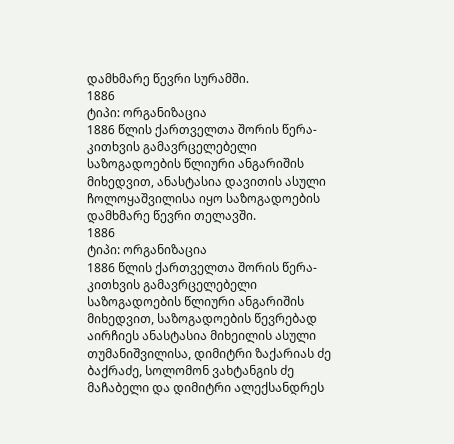დამხმარე წევრი სურამში.
1886
ტიპი: ორგანიზაცია
1886 წლის ქართველთა შორის წერა-კითხვის გამავრცელებელი საზოგადოების წლიური ანგარიშის მიხედვით, ანასტასია დავითის ასული ჩოლოყაშვილისა იყო საზოგადოების დამხმარე წევრი თელავში.
1886
ტიპი: ორგანიზაცია
1886 წლის ქართველთა შორის წერა-კითხვის გამავრცელებელი საზოგადოების წლიური ანგარიშის მიხედვით, საზოგადოების წევრებად აირჩიეს ანასტასია მიხეილის ასული თუმანიშვილისა, დიმიტრი ზაქარიას ძე ბაქრაძე, სოლომონ ვახტანგის ძე მაჩაბელი და დიმიტრი ალექსანდრეს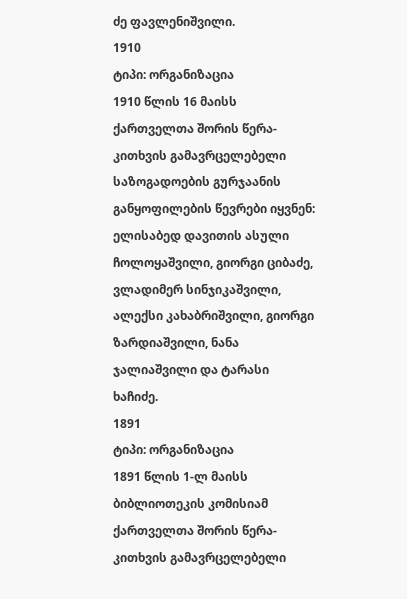ძე ფავლენიშვილი.
1910
ტიპი: ორგანიზაცია
1910 წლის 16 მაისს ქართველთა შორის წერა-კითხვის გამავრცელებელი საზოგადოების გურჯაანის განყოფილების წევრები იყვნენ: ელისაბედ დავითის ასული ჩოლოყაშვილი, გიორგი ციბაძე, ვლადიმერ სინჯიკაშვილი, ალექსი კახაბრიშვილი, გიორგი ზარდიაშვილი, ნანა ჯალიაშვილი და ტარასი ხაჩიძე.
1891
ტიპი: ორგანიზაცია
1891 წლის 1-ლ მაისს ბიბლიოთეკის კომისიამ ქართველთა შორის წერა-კითხვის გამავრცელებელი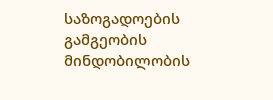საზოგადოების გამგეობის მინდობილობის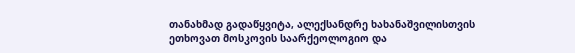თანახმად გადაწყვიტა, ალექსანდრე ხახანაშვილისთვის ეთხოვათ მოსკოვის საარქეოლოგიო და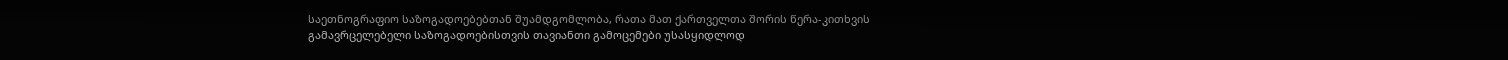საეთნოგრაფიო საზოგადოებებთან შუამდგომლობა, რათა მათ ქართველთა შორის წერა-კითხვის გამავრცელებელი საზოგადოებისთვის თავიანთი გამოცემები უსასყიდლოდ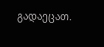გადაეცათ.